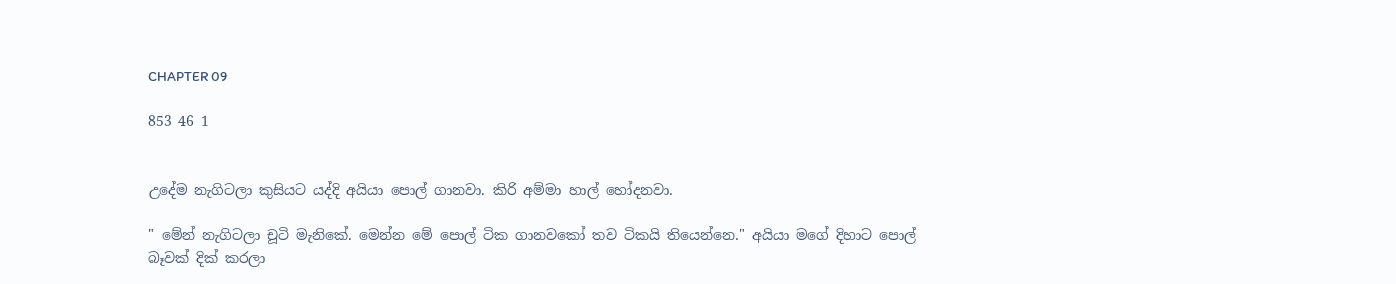CHAPTER 09

853 46 1


උදේම නැගිටලා කුසියට යද්දි අයියා පොල් ගානවා. කිරි අම්මා හාල් හෝදනවා.

" මේන් නැගිටලා චූටි මැනිකේ. මෙන්න මේ පොල් ටික ගානවකෝ තව ටිකයි තියෙන්නෙ." අයියා මගේ දිහාට පොල් බෑවක් දික් කරලා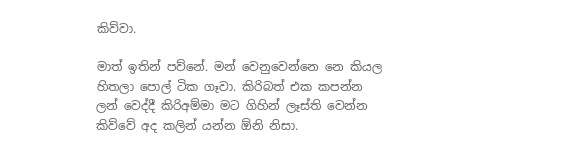කිව්වා.

මාත් ඉතින් පව්නේ. මන් වෙනුවෙන්නෙ නෙ කියල හිතලා පොල් ටික ගෑවා. කිරිබත් එක කපන්න ලන් වෙද්දී කිරිඅම්මා මට ගිහින් ලෑස්ති වෙන්න කිව්වේ අද කලින් යන්න ඕනි නිසා.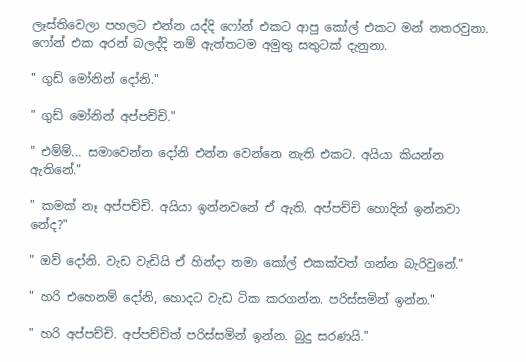ලෑස්තිවෙලා පහලට එන්න යද්දි ෆෝන් එකට ආපු කෝල් එකට මන් නතරවුනා. ෆෝන් එක අරන් බලද්දි නම් ඇත්තටම අමුතු සතුටක් දැනුනා.

" ගුඩ් මෝනින් දෝනි."

" ගුඩ් මෝනින් අප්පච්චි."

" එම්ම්... සමාවෙන්න දෝනි එන්න වෙන්නෙ නැති එකට. අයියා කියන්න ඇතිනේ."

" කමක් නෑ අප්පච්චි. අයියා ඉන්නවනේ ඒ ඇති. අප්පච්චි හොදින් ඉන්නවා නේද?"

" ඔව් දෝනි. වැඩ වැඩියි ඒ හින්දා තමා කෝල් එකක්වත් ගන්න බැරිවුනේ."

" හරි එහෙනම් දෝනි, හොදට වැඩ ටික කරගන්න. පරිස්සමින් ඉන්න."

" හරි අප්පච්චි. අප්පච්චිත් පරිස්සමින් ඉන්න. බුදු සරණයි."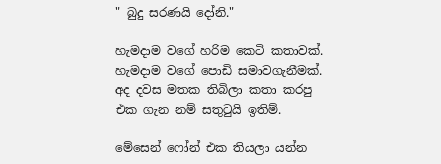" බුදු සරණයි දෝනි."

හැමදාම වගේ හරිම කෙටි කතාවක්. හැමදාම වගේ පොඩි සමාවගැනීමක්. අද දවස මතක තිබිලා කතා කරපු එක ගැන නම් සතුටුයි ඉතිම්.

මේසෙන් ෆෝන් එක තියලා යන්න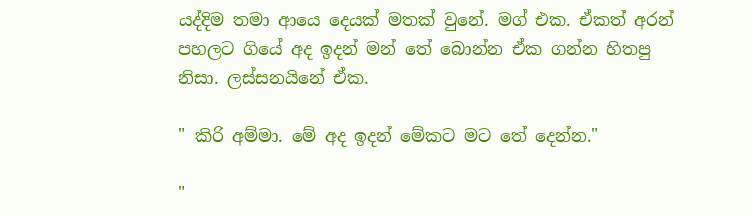යද්දිම තමා ආයෙ දෙයක් මතක් වුනේ. මග් එක. ඒකත් අරන් පහලට ගියේ අද ඉදන් මන් තේ බොන්න ඒක ගන්න හිතපු නිසා. ලස්සනයිනේ ඒක.

" කිරි අම්මා. මේ අද ඉදන් මේකට මට තේ දෙන්න."

"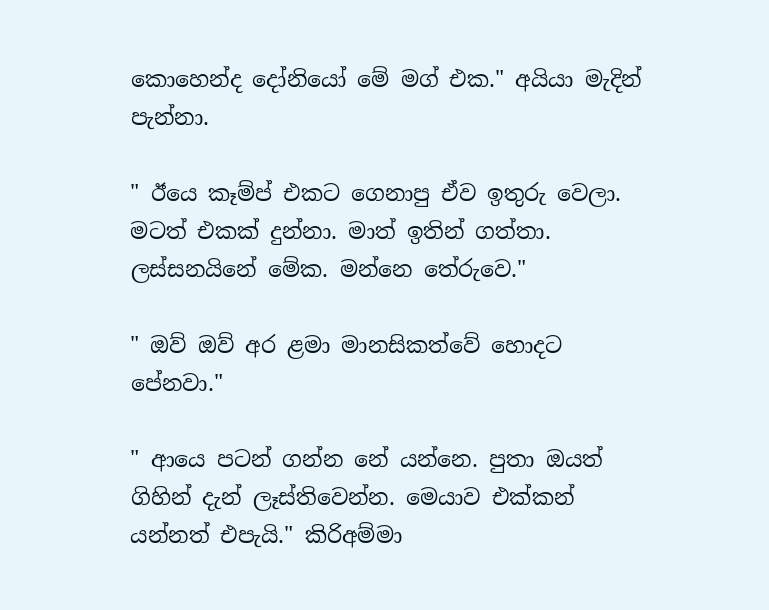කොහෙන්ද දෝනියෝ මේ මග් එක." අයියා මැදින් පැන්නා.

" ඊයෙ කෑම්ප් එකට ගෙනාපු ඒව ඉතුරු වෙලා. මටත් එකක් දුන්නා. මාත් ඉතින් ගත්තා. ලස්සනයිනේ මේක. මන්නෙ තේරුවෙ."

" ඔව් ඔව් අර ළමා මානසිකත්වේ හොදට පේනවා."

" ආයෙ පටන් ගන්න නේ යන්නෙ. පුතා ඔයත් ගිහින් දැන් ලෑස්තිවෙන්න. මෙයාව එක්කන් යන්නත් එපැයි." කිරිඅම්මා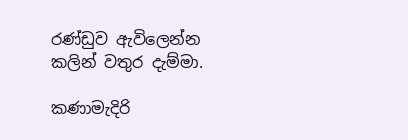රණ්ඩුව ඇවිලෙන්න කලින් වතුර දැම්මා.

කණාමැදිරි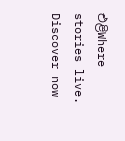එළිWhere stories live. Discover now